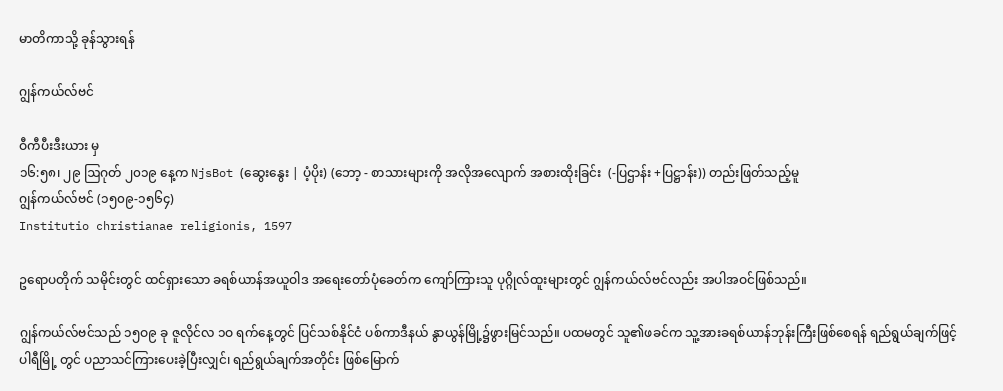မာတိကာသို့ ခုန်သွားရန်

ဂျွန်ကယ်လ်ဗင်

ဝီကီပီးဒီးယား မှ
၁၆:၅၈၊ ၂၉ ဩဂုတ် ၂၀၁၉ နေ့က NjsBot (ဆွေးနွေး | ပံ့ပိုး) (ဘော့ - စာသားများကို အလိုအလျောက် အစားထိုးခြင်း  (-ပြဌာန်း +ပြဋ္ဌာန်း)) တည်းဖြတ်သည့်မူ
ဂျွန်ကယ်လ်ဗင် (၁၅၀၉-၁၅၆၄)
Institutio christianae religionis, 1597

ဥရောပတိုက် သမိုင်းတွင် ထင်ရှားသော ခရစ်ယာန်အယူဝါဒ အရေးတော်ပုံခေတ်က ကျော်ကြားသူ ပုဂ္ဂိုလ်ထူးများတွင် ဂျွန်ကယ်လ်ဗင်လည်း အပါအဝင်ဖြစ်သည်။

ဂျွန်ကယ်လ်ဗင်သည် ၁၅ဝ၉ ခု ဇူလိုင်လ ၁ဝ ရက်နေ့တွင် ပြင်သစ်နိုင်ငံ ပစ်ကာဒီနယ် နွာယွန်မြို့၌ဖွားမြင်သည်။ ပထမတွင် သူ၏ဖခင်က သူ့အားခရစ်ယာန်ဘုန်းကြီးဖြစ်စေရန် ရည်ရွယ်ချက်ဖြင့် ပါရီမြို့ တွင် ပညာသင်ကြားပေးခဲ့ပြီးလျှင်၊ ရည်ရွယ်ချက်အတိုင်း ဖြစ်မြောက်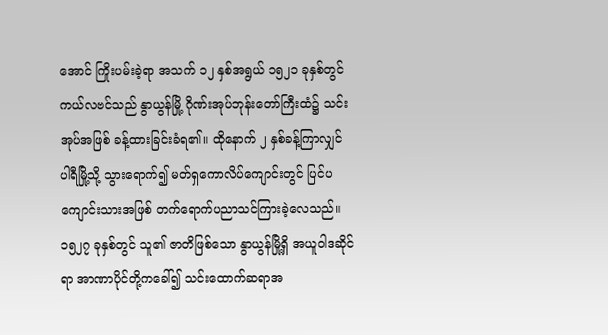အောင် ကြိုးပမ်းခဲ့ရာ အသက် ၁၂ နှစ်အရွယ် ၁၅၂၁ ခုနှစ်တွင် ကယ်လဗင်သည် နွာယွန်မြို့ ဂိုဏ်းအုပ်ဘုန်းတော်ကြီးထံ၌ သင်းအုပ်အဖြစ် ခန့်ထားခြင်းခံရ၏။ ထိုနောက် ၂ နှစ်ခန့်ကြာလျှင် ပါရီမြို့သို့ သွားရောက်၍ မတ်ရှကောလိပ်ကျောင်းတွင် ပြင်ပကျောင်းသားအဖြစ် တက်ရောက်ပညာသင်ကြားခဲ့လေသည်။ ၁၅၂၇ ခုနှစ်တွင် သူ၏ ဇာတိဖြစ်သော နွာယွန်မြို့ရှိ အယူဝါဒဆိုင်ရာ အာဏာပိုင်တို့ကခေါ်၍ သင်းထောက်ဆရာအ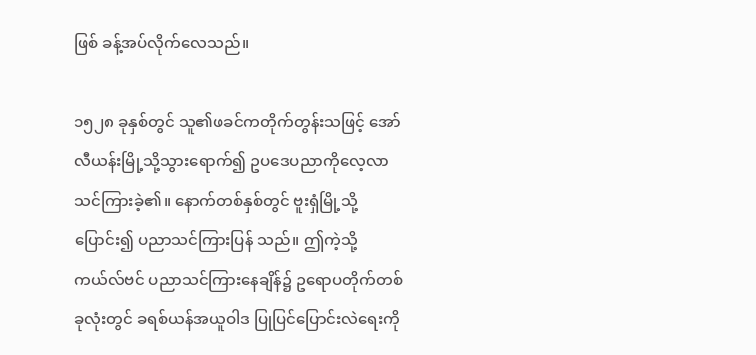ဖြစ် ခန့်အပ်လိုက်လေသည်။

၁၅၂၈ ခုနှစ်တွင် သူ၏ဖခင်ကတိုက်တွန်းသဖြင့် အော်လီယန်းမြို့သို့သွားရောက်၍ ဥပဒေပညာကိုလေ့လာသင်ကြားခဲ့၏။ နောက်တစ်နှစ်တွင် ဗူးရှံမြို့သို့ပြောင်း၍ ပညာသင်ကြားပြန် သည်။ ဤကဲ့သို့ကယ်လ်ဗင် ပညာသင်ကြားနေချိန်၌ ဥရောပတိုက်တစ်ခုလုံးတွင် ခရစ်ယန်အယူဝါဒ ပြုပြင်ပြောင်းလဲရေးကို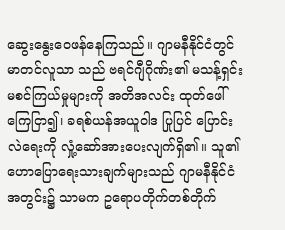ဆွေးနွေးဝေဖန်နေကြသည်။ ဂျာမနီနိုင်ငံတွင် မာတင်လူသာ သည် ဗရင်ဂျီဂိုဏ်း၏ မသန့်ရှင်းမစင်ကြယ်မှုများကို အတိအလင်း ထုတ်ဖေါ်ကြေငြာ၍၊ ခရစ်ယန်အယူဝါဒ ပြုပြင် ပြောင်းလဲရေးကို လှုံ့ဆော်အားပေးလျက်ရှိ၏။ သူ၏ဟောပြောရေးသားချက်များသည် ဂျာမနီနိုင်ငံအတွင်း၌ သာမက ဥရောပတိုက်တစ်တိုက်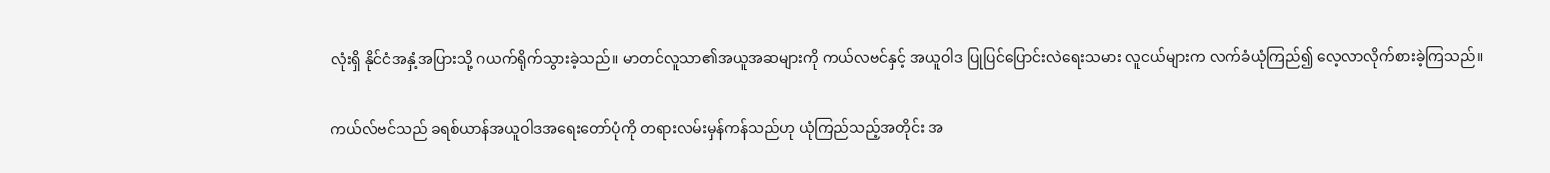လုံးရှိ နိုင်ငံအနှံ့အပြားသို့ ဂယက်ရိုက်သွားခဲ့သည်။ မာတင်လူသာ၏အယူအဆများကို ကယ်လဗင်နှင့် အယူဝါဒ ပြုပြင်ပြောင်းလဲရေးသမား လူငယ်များက လက်ခံယုံကြည်၍ လေ့လာလိုက်စားခဲ့ကြသည်။

ကယ်လ်ဗင်သည် ခရစ်ယာန်အယူဝါဒအရေးတော်ပုံကို တရားလမ်းမှန်ကန်သည်ဟု ယုံကြည်သည့်အတိုင်း အ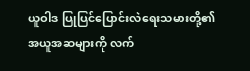ယူဝါဒ ပြုပြင်ပြောင်းလဲရေးသမားတို့၏ အယူအဆများကို လက်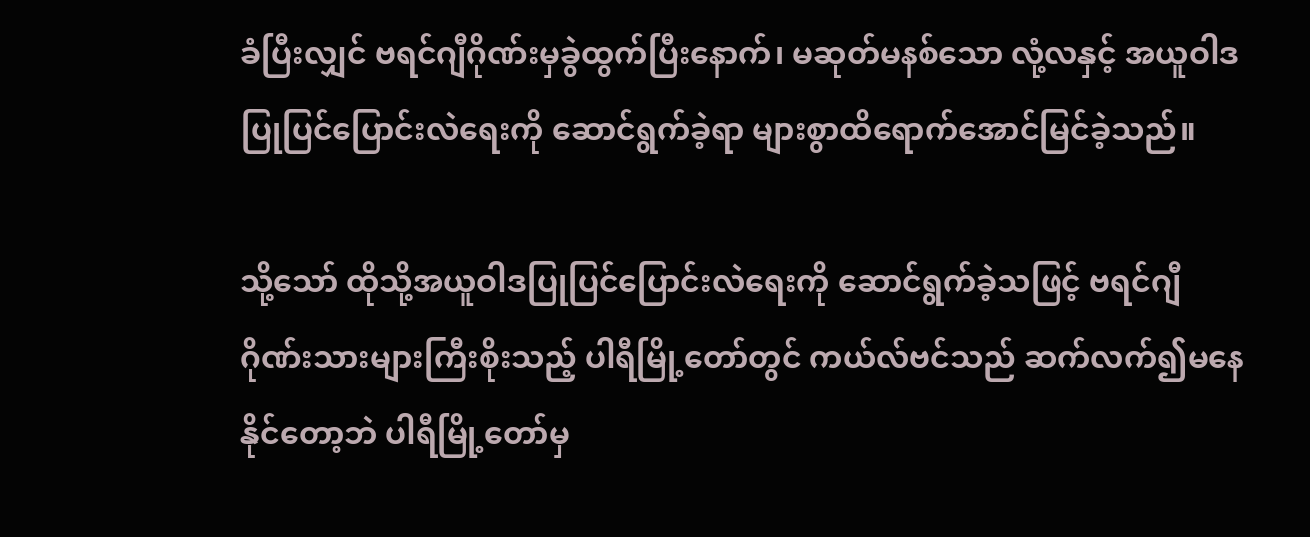ခံပြီးလျှင် ဗရင်ဂျီဂိုဏ်းမှခွဲထွက်ပြီးနောက်၊ မဆုတ်မနစ်သော လုံ့လနှင့် အယူဝါဒပြုပြင်ပြောင်းလဲရေးကို ဆောင်ရွက်ခဲ့ရာ များစွာထိရောက်အောင်မြင်ခဲ့သည်။

သို့သော် ထိုသို့အယူဝါဒပြုပြင်ပြောင်းလဲရေးကို ဆောင်ရွက်ခဲ့သဖြင့် ဗရင်ဂျီဂိုဏ်းသားများကြီးစိုးသည့် ပါရီမြို့တော်တွင် ကယ်လ်ဗင်သည် ဆက်လက်၍မနေနိုင်တော့ဘဲ ပါရီမြို့တော်မှ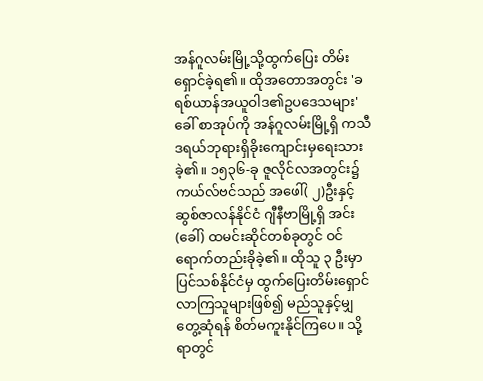အန်ဂူလမ်းမြို့သို့ထွက်ပြေး တိမ်းရှောင်ခဲ့ရ၏။ ထိုအတောအတွင်း 'ခရစ်ယာန်အယူဝါဒ၏ဥပဒေသများ'ခေါ် စာအုပ်ကို အန်ဂူလမ်းမြို့ရှိ ကသီဒရယ်ဘုရားရှိခိုးကျောင်းမှရေးသားခဲ့၏။ ၁၅၃၆-ခု ဇူလိုင်လအတွင်း၌ ကယ်လ်ဗင်သည် အဖေါ်( ၂)ဦးနှင့် ဆွစ်ဇာလန်နိုင်ငံ ဂျီနီဗာမြို့ရှိ အင်း (ခေါ်) ထမင်းဆိုင်တစ်ခုတွင် ဝင်ရောက်တည်းခိုခဲ့၏။ ထိုသူ ၃ ဦးမှာ ပြင်သစ်နိုင်ငံမှ ထွက်ပြေးတိမ်းရှောင်လာကြသူများဖြစ်၍ မည်သူနှင့်မျှ တွေ့ဆုံရန် စိတ်မကူးနိုင်ကြပေ။ သို့ရာတွင်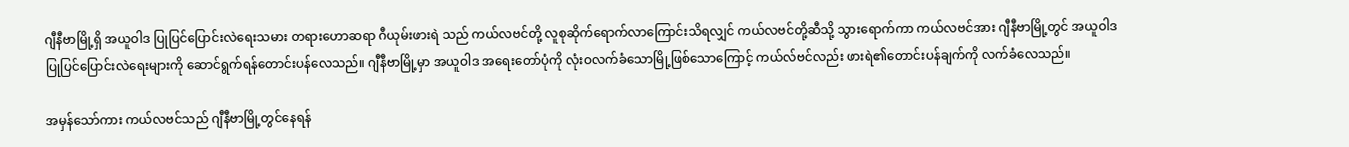ဂျီနီဗာမြို့ရှိ အယူဝါဒ ပြုပြင်ပြောင်းလဲရေးသမား တရားဟောဆရာ ဂီယုမ်းဖားရဲ သည် ကယ်လဗင်တို့ လူစုဆိုက်ရောက်လာကြောင်းသိရလျှင် ကယ်လဗင်တို့ဆီသို့ သွားရောက်ကာ ကယ်လဗင်အား ဂျီနီဗာမြို့တွင် အယူဝါဒ ပြုပြင်ပြောင်းလဲရေးများကို ဆောင်ရွက်ရန်တောင်းပန်လေသည်။ ဂျီနီဗာမြို့မှာ အယူဝါဒ အရေးတော်ပုံကို လုံးဝလက်ခံသောမြို့ဖြစ်သောကြောင့် ကယ်လ်ဗင်လည်း ဖားရဲ၏တောင်းပန်ချက်ကို လက်ခံလေသည်။

အမှန်သော်ကား ကယ်လဗင်သည် ဂျီနီဗာမြို့တွင်နေရန်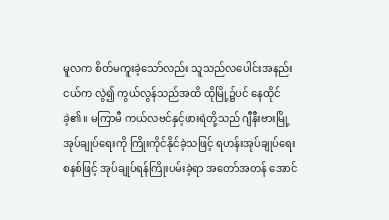မူလက စိတ်မကူးခဲ့သော်လည်း သူသည်လပေါင်းအနည်းငယ်က လွဲ၍ ကွယ်လွန်သည်အထိ ထိုမြို့၌ပင် နေထိုင်ခဲ့၏။ မကြာမီ ကယ်လဗင်နှင့်ဖားရဲတို့သည် ဂျီနီးဗားမြို့ အုပ်ချုပ်ရေးကို ကြိုးကိုင်နိုင်ခဲ့သဖြင့် ရဟန်းအုပ်ချုပ်ရေး စနစ်ဖြင့် အုပ်ချုပ်ရန်ကြိုးပမ်းခဲ့ရာ အတော်အတန် အောင်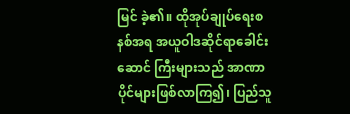မြင် ခဲ့၏။ ထိုအုပ်ချုပ်ရေးစနစ်အရ အယူဝါဒဆိုင်ရာခေါင်းဆောင် ကြီးများသည် အာဏာပိုင်များဖြစ်လာကြ၍၊ ပြည်သူ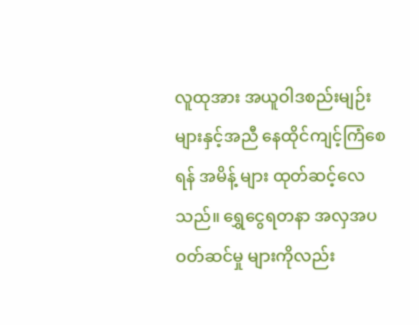လူထုအား အယူဝါဒစည်းမျဉ်းများနှင့်အညီ နေထိုင်ကျင့်ကြံစေရန် အမိန့် များ ထုတ်ဆင့်လေသည်။ ရွှေငွေရတနာ အလှအပဝတ်ဆင်မှု များကိုလည်း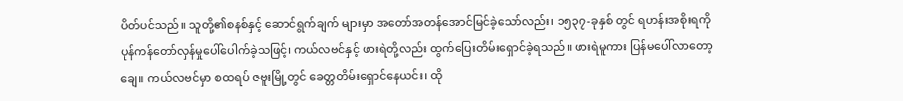ပိတ်ပင်သည်။ သူတို့၏စနစ်နှင့် ဆောင်ရွက်ချက် များမှာ အတော်အတန်အောင်မြင်ခဲ့သော်လည်း၊ ၁၅၃၇-ခုနှစ် တွင် ရဟန်းအစိုးရကို ပုန်ကန်တော်လှန်မှုပေါ်ပေါက်ခဲ့သဖြင့်၊ ကယ်လဗင်နှင့် ဖားရဲတို့လည်း ထွက်ပြေးတိမ်းရှောင်ခဲ့ရသည်။ ဖားရဲမူကား ပြန်မပေါ်လာတော့ချေ။ ကယ်လဗင်မှာ စထရပ် ဇဗူးမြို့တွင် ခေတ္တတိမ်းရှောင်နေယင်း၊ ထို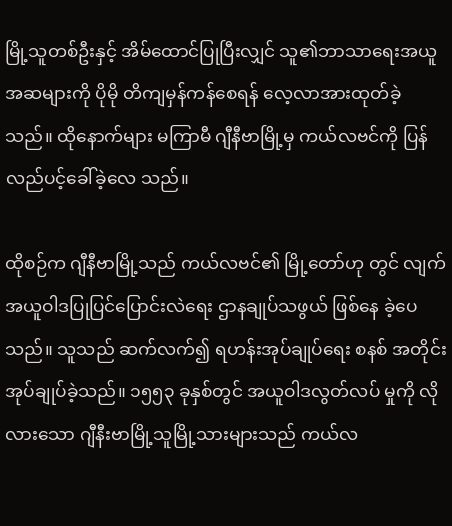မြို့သူတစ်ဦးနှင့် အိမ်ထောင်ပြုပြီးလျှင် သူ၏ဘာသာရေးအယူအဆများကို ပိုမို တိကျမှန်ကန်စေရန် လေ့လာအားထုတ်ခဲ့သည်။ ထိုနောက်များ မကြာမီ ဂျီနီဗာမြို့မှ ကယ်လဗင်ကို ပြန်လည်ပင့်ခေါ်ခဲ့လေ သည်။

ထိုစဉ်က ဂျီနီဗာမြို့သည် ကယ်လဗင်၏ မြို့တော်ဟု တွင် လျက် အယူဝါဒပြုပြင်ပြောင်းလဲရေး ဌာနချုပ်သဖွယ် ဖြစ်နေ ခဲ့ပေသည်။ သူသည် ဆက်လက်၍ ရဟန်းအုပ်ချုပ်ရေး စနစ် အတိုင်း အုပ်ချုပ်ခဲ့သည်။ ၁၅၅၃ ခုနှစ်တွင် အယူဝါဒလွတ်လပ် မှုကို လိုလားသော ဂျီနီးဗာမြို့သူမြို့သားများသည် ကယ်လ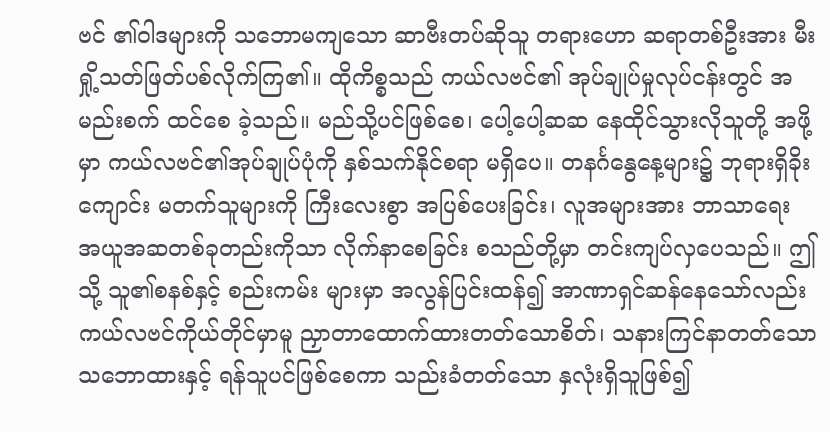ဗင် ၏ဝါဒများကို သဘောမကျသော ဆာဗီးတပ်ဆိုသူ တရားဟော ဆရာတစ်ဦးအား မီးရှို့သတ်ဖြတ်ပစ်လိုက်ကြ၏။ ထိုကိစ္စသည် ကယ်လဗင်၏ အုပ်ချုပ်မှုလုပ်ငန်းတွင် အမည်းစက် ထင်စေ ခဲ့သည်။ မည်သို့ပင်ဖြစ်စေ၊ ပေါ့ပေါ့ဆဆ နေထိုင်သွားလိုသူတို့ အဖို့မှာ ကယ်လဗင်၏အုပ်ချုပ်ပုံကို နှစ်သက်နိုင်စရာ မရှိပေ။ တနင်္ဂနွေနေ့များ၌ ဘုရားရှိခိုးကျောင်း မတက်သူများကို ကြီးလေးစွာ အပြစ်ပေးခြင်း၊ လူအများအား ဘာသာရေး အယူအဆတစ်ခုတည်းကိုသာ လိုက်နာစေခြင်း စသည်တို့မှာ တင်းကျပ်လှပေသည်။ ဤသို့ သူ၏စနစ်နှင့် စည်းကမ်း များမှာ အလွန်ပြင်းထန်၍ အာဏာရှင်ဆန်နေသော်လည်း ကယ်လဗင်ကိုယ်တိုင်မှာမူ ညှာတာထောက်ထားတတ်သောစိတ်၊ သနားကြင်နာတတ်သော သဘောထားနှင့် ရန်သူပင်ဖြစ်စေကာ သည်းခံတတ်သော နှလုံးရှိသူဖြစ်၍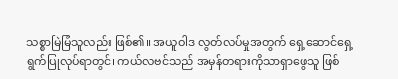သစ္စာမြဲမြံသူလည်း ဖြစ်၏။ အယူဝါဒ လွတ်လပ်မှုအတွက် ရှေ့ဆောင်ရှေ့ရွက်ပြုလုပ်ရာတွင်၊ ကယ်လဗင်သည် အမှန်တရားကိုသာရှာဖွေသူ ဖြစ်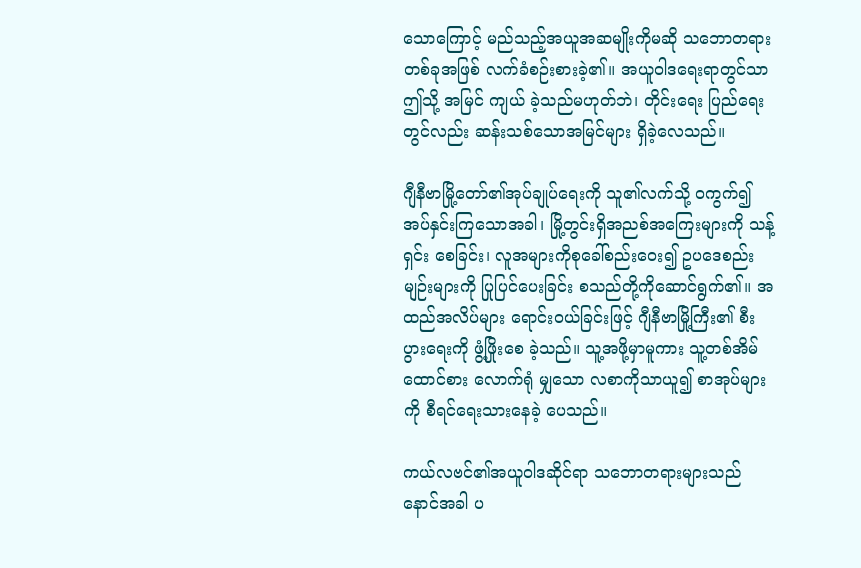သောကြောင့် မည်သည့်အယူအဆမျိုးကိုမဆို သဘောတရားတစ်ခုအဖြစ် လက်ခံစဉ်းစားခဲ့၏။ အယူဝါဒရေးရာတွင်သာ ဤသို့ အမြင် ကျယ် ခဲ့သည်မဟုတ်ဘဲ၊ တိုင်းရေး ပြည်ရေးတွင်လည်း ဆန်းသစ်သောအမြင်များ ရှိခဲ့လေသည်။

ဂျီနီဗာမြို့တော်၏အုပ်ချုပ်ရေးကို သူ၏လက်သို့ ဝကွက်၍ အပ်နှင်းကြသောအခါ၊ မြို့တွင်းရှိအညစ်အကြေးများကို သန့်ရှင်း စေခြင်း၊ လူအများကိုစုခေါ်စည်းဝေး၍ ဥပဒေစည်းမျဉ်းများကို ပြုပြင်ပေးခြင်း စသည်တို့ကိုဆောင်ရွက်၏။ အထည်အလိပ်များ ရောင်းဝယ်ခြင်းဖြင့် ဂျီနီဗာမြို့ကြီး၏ စီးပွားရေးကို ဖွံ့ဖြိုးစေ ခဲ့သည်။ သူ့အဖို့မှာမူကား သူ့တစ်အိမ်ထောင်စား လောက်ရုံ မျှသော လစာကိုသာယူ၍ စာအုပ်များကို စီရင်ရေးသားနေခဲ့ ပေသည်။

ကယ်လဗင်၏အယူဝါဒဆိုင်ရာ သဘောတရားများသည် နောင်အခါ ပ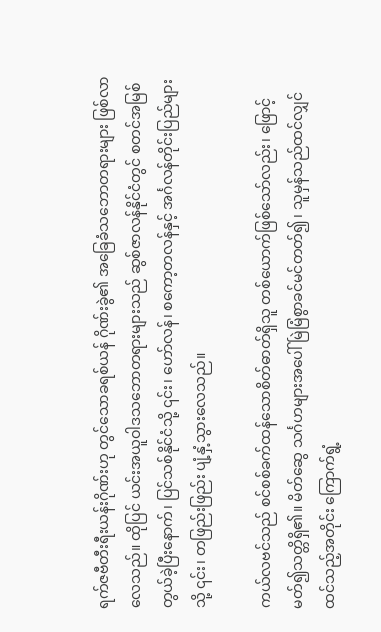ရက်ဇဗီတီးရီးယန်းဂိုဏ်းဟု တွင်သောခရစ်ယန် ဂိုဏ်းခွဲ၏ အခြေခံသဘောတရားများ ဖြစ်လာလေသည်။ ထိုပြင် ယင်းအယူဝါဒသဘောတရားများသည် ဆွစ်ဇာလန်နိုင်ငံတွင် စတင်အမြစ်တွယ်ခဲ့ပြီးနောက်၊ ပြင်သစ်နိုင်ငံသို့ ၎င်း၊ ဟော်လန်၊ စကော့တလန်နှင့် အင်္ဂလန်တိုင်းပြည်များသို့ ၎င်း၊ တဖြည်းဖြည်း ပျံ့နှံ့သွားလေသည်။

ကယ်လဗင်သည် စင်စစ်ခက်ထန်သောစိတ်ဓာတ်ရှိသူ တစ်ယောက်ဖြစ်သော်လည်း၊ ဖြောင့်မတ်၍သတ္တိရှိ၏။ မိတ်ဆွေ သင်္ဂဟများအပေါ် မြဲမြံစွာခင်မင်တတ်၍၊ သူမှန်သည်ထင်လျှင် ထင်သည့်အတိုင်း ကြောက်ရွံ့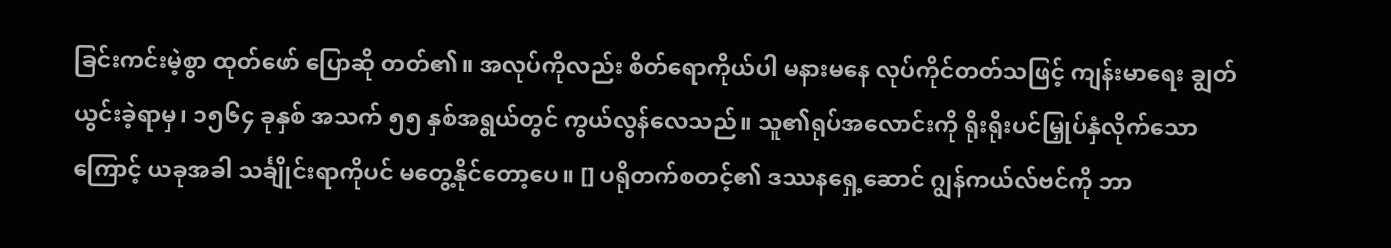ခြင်းကင်းမဲ့စွာ ထုတ်ဖော် ပြောဆို တတ်၏။ အလုပ်ကိုလည်း စိတ်ရောကိုယ်ပါ မနားမနေ လုပ်ကိုင်တတ်သဖြင့် ကျန်းမာရေး ချွတ်ယွင်းခဲ့ရာမှ၊ ၁၅၆၄ ခုနှစ် အသက် ၅၅ နှစ်အရွယ်တွင် ကွယ်လွန်လေသည်။ သူ၏ရုပ်အလောင်းကို ရိုးရိုးပင်မြှုပ်နှံလိုက်သောကြောင့် ယခုအခါ သင်္ချိုင်းရာကိုပင် မတွေ့နိုင်တော့ပေ။ [] ပရိုတက်စတင့်၏ ဒဿနရှေ့ဆောင် ဂျွန်ကယ်လ်ဗင်ကို ဘာ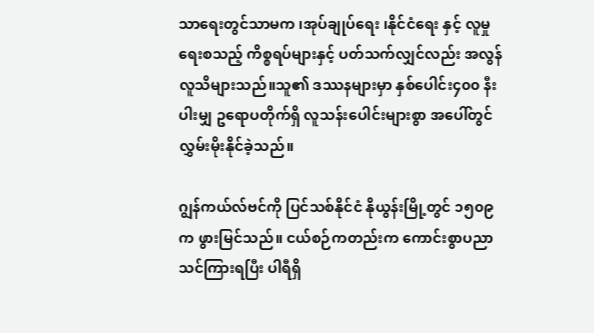သာရေးတွင်သာမက ၊အုပ်ချုပ်ရေး ၊နိုင်ငံရေး နှင့် လူမှုရေးစသည့် ကိစ္စရပ်များနှင့် ပတ်သက်လျှင်လည်း အလွန် လူသိများသည်။သူ၏ ဒဿနများမှာ နှစ်ပေါင်း၄၀၀ နီးပါးမျှ ဥရောပတိုက်ရှိ လူသန်းပေါင်းများစွာ အပေါ်တွင် လွှမ်းမိုးနိုင်ခဲ့သည်။

ဂျွန်ကယ်လ်ဗင်ကို ပြင်သစ်နိုင်ငံ နိုယွန်းမြို့တွင် ၁၅၀၉က ဖွားမြင်သည်။ ငယ်စဉ်ကတည်းက ကောင်းစွာပညာသင်ကြားရပြီး ပါရီရှိ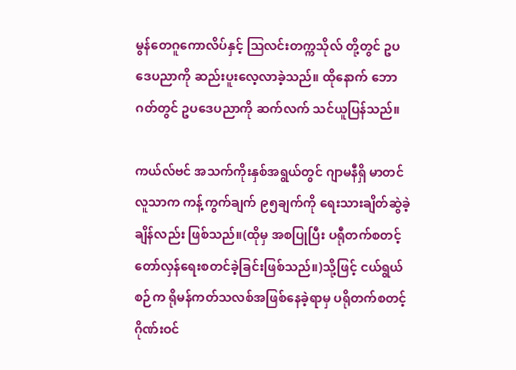မွန်တေဂူကောလိပ်နှင့် ဩလင်းတက္ကသိုလ် တို့တွင် ဥပဒေပညာကို ဆည်းပူးလေ့လာခဲ့သည်။ ထိုနောက် ဘောဂတ်တွင် ဥပဒေပညာကို ဆက်လက် သင်ယူပြန်သည်။

ကယ်လ်ဗင် အသက်ကိုးနှစ်အရွယ်တွင် ဂျာမနီရှိ မာတင်လူသာက ကန့်ကွက်ချက် ၉၅ချက်ကို ရေးသားချိတ်ဆွဲခဲ့ချိန်လည်း ဖြစ်သည်။(ထိုမှ အစပြုပြီး ပရီုတက်စတင့် တော်လှန်ရေးစတင်ခဲ့ခြင်းဖြစ်သည်။)သို့ဖြင့် ငယ်ရွယ်စဉ်က ရိုမန်ကတ်သလစ်အဖြစ်နေခဲ့ရာမှ ပရိုတက်စတင့်ဂိုဏ်းဝင်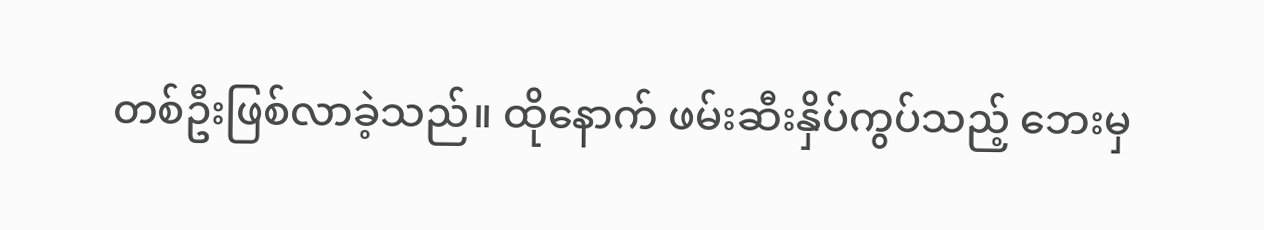တစ်ဦးဖြစ်လာခဲ့သည်။ ထိုနောက် ဖမ်းဆီးနှိပ်ကွပ်သည့် ဘေးမှ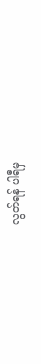လွတ်ရန် ပါရီမှ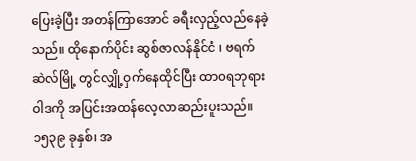ပြေးခဲ့ပြီး အတန်ကြာအောင် ခရီးလှည့်လည်နေခဲ့သည်။ ထိုနောက်ပိုင်း ဆွစ်ဇာလန်နိုင်ငံ ၊ ဗရက်ဆဲလ်မြို့ တွင်လျှို့ဝှက်နေထိုင်ပြီး ထာ၀ရဘုရားဝါဒကို အပြင်းအထန်လေ့လာဆည်းပူးသည်။၁၅၃၉ ခုနှစ်၊ အ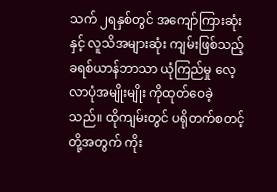သက် ၂ရနှစ်တွင် အကျော်ကြားဆုံးနှင့် လူသိအများဆုံး ကျမ်းဖြစ်သည့် ခရစ်ယာန်ဘာသာ ယုံကြည်မှု လေ့လာပုံအမျိုးမျိုး ကိုထုတ်ဝေခဲ့သည်။ ထိုကျမ်းတွင် ပရိုတက်စတင့် တို့အတွက် ကိုး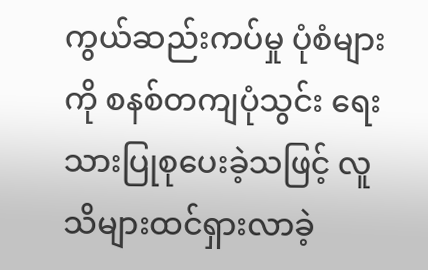ကွယ်ဆည်းကပ်မှု ပုံစံများကို စနစ်တကျပုံသွင်း ရေးသားပြုစုပေးခဲ့သဖြင့် လူသိများထင်ရှားလာခဲ့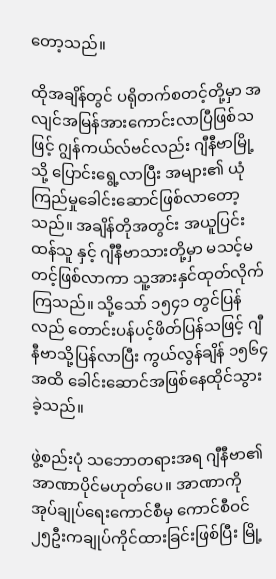တော့သည်။

ထိုအချိန်တွင် ပရိုတက်စတင့်တို့မှာ အလျင်အမြန်အားကောင်းလာပြီဖြစ်သဖြင့် ဂျွန်ကယ်လ်ဗင်လည်း ဂျီနီဗာမြို့သို့ ပြောင်းရွေ့လာပြီး အများ၏ ယုံကြည်မှုခေါင်းဆောင်ဖြစ်လာတော့သည်။ အချိန်တိုအတွင်း အယူပြင်းထန်သူ နှင့် ဂျီနီဗာသားတို့မှာ မသင့်မတင့်ဖြစ်လာကာ သူ့အားနှင်ထုတ်လိုက်ကြသည်။ သို့သော် ၁၅၄၁ တွင်ပြန်လည် တောင်းပန်ပင့်ဖိတ်ပြန်သဖြင့် ဂျီနီဗာသို့ပြန်လာပြီး ကွယ်လွန်ချိန် ၁၅၆၄အထိ ခေါင်းဆောင်အဖြစ်နေထိုင်သွားခဲ့သည်။

ဖွဲ့စည်းပုံ သဘောတရားအရ ဂျီနီဗာ၏ အာဏာပိုင်မဟုတ်ပေ။ အာဏာကို အုပ်ချုပ်ရေးကောင်စီမှ ကောင်စီဝင် ၂၅ဦးကချုပ်ကိုင်ထားခြင်းဖြစ်ပြီး မြို့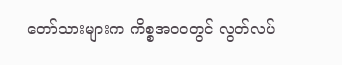တော်သားများက ကိစ္စအဝဝတွင် လွတ်လပ်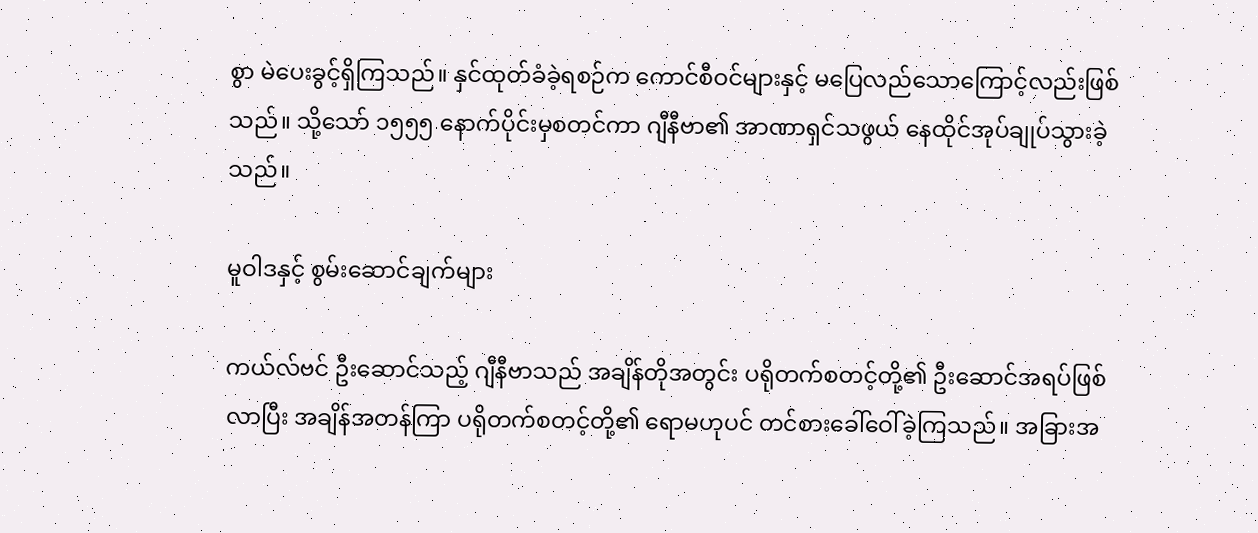စွာ မဲပေးခွင့်ရှိကြသည်။ နှင်ထုတ်ခံခဲ့ရစဉ်က ကောင်စီဝင်များနှင့် မပြေလည်သောကြောင့်လည်းဖြစ်သည်။ သို့သော် ၁၅၅၅ နောက်ပိုင်းမှစတင်ကာ ဂျီနီဗာ၏ အာဏာရှင်သဖွယ် နေထိုင်အုပ်ချုပ်သွားခဲ့သည်။

မူဝါဒနှင့် စွမ်းဆောင်ချက်များ

ကယ်လ်ဗင် ဦးဆောင်သည့် ဂျီနီဗာသည် အချိန်တိုအတွင်း ပရိုတက်စတင့်တို့၏ ဦးဆောင်အရပ်ဖြစ်လာပြီး အချိန်အတန်ကြာ ပရိုတက်စတင့်တို့၏ ရောမဟုပင် တင်စားခေါ်ဝေါ်ခဲ့ကြသည်။ အခြားအ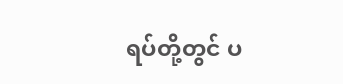ရပ်တို့တွင် ပ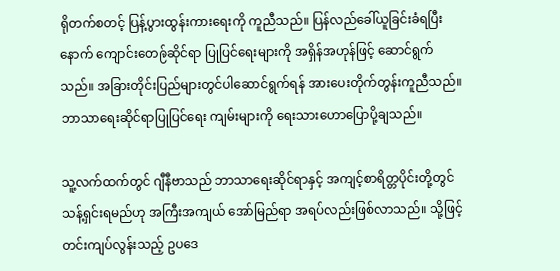ရိုတက်စတင့် ပြန့်ပွားထွန်းကားရေးကို ကူညီသည်။ ပြန်လည်ခေါ်ယူခြင်းခံရပြီးနောက် ကျောင်းတေဨ်ဆိုင်ရာ ပြုပြင်ရေးများကို အရှိန်အဟုန်ဖြင့် ဆောင်ရွက်သည်။ အခြားတိုင်းပြည်များတွင်ပါဆောင်ရွက်ရန် အားပေးတိုက်တွန်းကူညီသည်။ ဘာသာရေးဆိုင်ရာပြုပြင်ရေး ကျမ်းများကို ရေးသားဟောပြောပို့ချသည်။

သူ့လက်ထက်တွင် ဂျီနီဗာသည် ဘာသာရေးဆိုင်ရာနှင့် အကျင့်စာရိတ္တပိုင်းတို့တွင် သန့်ရှင်းရမည်ဟု အကြီးအကျယ် အော်မြည်ရာ အရပ်လည်းဖြစ်လာသည်။ သို့ဖြင့် တင်းကျပ်လွန်းသည့် ဥပဒေ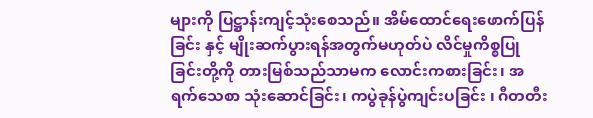များကို ပြဋ္ဌာန်းကျင့်သုံးစေသည်။ အိမ်ထောင်ရေးဖောက်ပြန်ခြင်း နှင့် မျိုးဆက်ပွားရန်အတွက်မဟုတ်ပဲ လိင်မှုကိစ္စပြုခြင်းတို့ကို တားမြစ်သည်သာမက လောင်းကစားခြင်း၊ အရက်သေစာ သုံးဆောင်ခြင်း၊ ကပွဲခုန်ပွဲကျင်းပခြင်း ၊ ဂီတတီး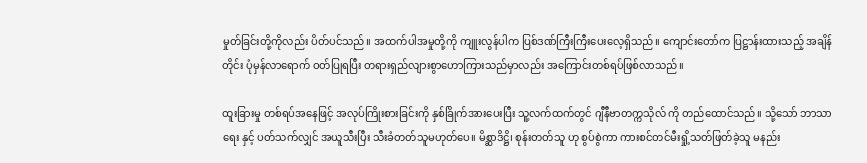မှုတ်ခြင်းတို့ကိုလည်း ပိတ်ပင်သည်။ အထက်ပါအမှုတို့ကို ကျူးလွန်ပါက ပြစ်ဒဏ်ကြီးကြီးပေးလေ့ရှိသည်။ ကျောင်းတော်က ပြဋ္ဌာန်းထားသည့် အချိန်တိုင်း ပုံမှန်လာရောက် ဝတ်ပြုရပြီး တရားရှည်လျားစွာဟောကြားသည်မှာလည်း အကြောင်းတစ်ရပ်ဖြစ်လာသည်။

ထူးခြားမှု တစ်ရပ်အနေဖြင့် အလုပ်ကြိုးစားခြင်းကို နှစ်ခြိုက်အားပေးပြီး သူ့လက်ထက်တွင် ဂျီနီဗာတက္ကသိုလ် ကို တည်ထောင်သည်။ သို့သော် ဘာသာရေး နှင့် ပတ်သက်လျှင် အယူသီးပြီး သီးခံတတ်သူမဟုတ်ပေ။ မိစ္ဆာဒိဋ္ဌိ၊ စုန်းတတ်သူ ဟု စွပ်စွဲကာ ကားစင်တင်မီးရှို့သတ်ဖြတ်ခဲ့သူ မနည်း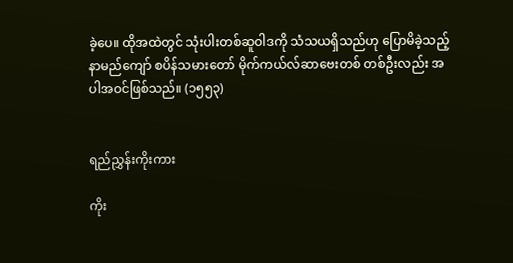ခဲ့ပေ။ ထိုအထဲတွင် သုံးပါးတစ်ဆူဝါဒကို သံသယရှိသည်ဟု ပြောမိခဲ့သည့် နာမည်ကျော် စပိန်သမားတော် မိုက်ကယ်လ်ဆာဗေးတစ် တစ်ဦးလည်း အပါအဝင်ဖြစ်သည်။ (၁၅၅၃)


ရည်ညွှန်းကိုးကား

ကိုး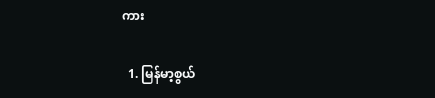ကား

  1. မြန်မာ့စွယ်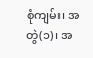စုံကျမ်း၊ အတွဲ(၁)၊ အ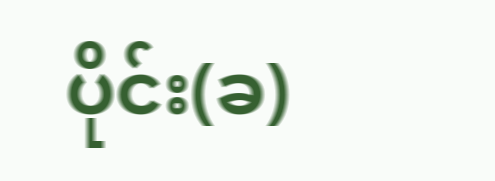ပိုင်း(ခ)